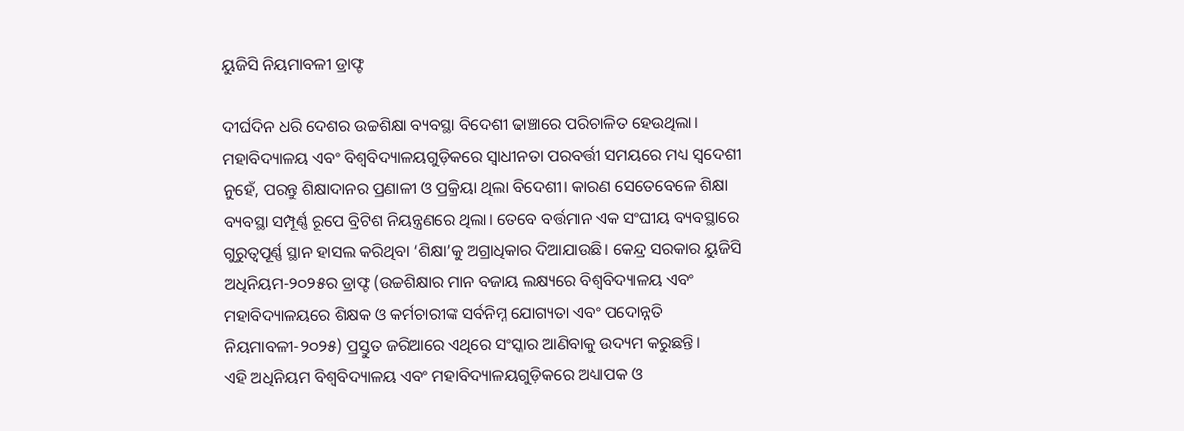ୟୁଜିସି ନିୟମାବଳୀ ଡ୍ରାଫ୍ଟ

ଦୀର୍ଘଦିନ ଧରି ଦେଶର ଉଚ୍ଚଶିକ୍ଷା ବ୍ୟବସ୍ଥା ବିଦେଶୀ ଢାଞ୍ଚାରେ ପରିଚାଳିତ ହେଉଥିଲା। ମହାବିଦ୍ୟାଳୟ ଏବଂ ବିଶ୍ୱବିଦ୍ୟାଳୟଗୁଡ଼ିକରେ ସ୍ବାଧୀନତା ପରବର୍ତ୍ତୀ ସମୟରେ ମଧ୍ୟ ସ୍ବଦେଶୀ ନୁହେଁ, ପରନ୍ତୁ ଶିକ୍ଷାଦାନର ପ୍ରଣାଳୀ ଓ ପ୍ରକ୍ରିୟା ଥିଲା ବିଦେଶୀ। କାରଣ ସେତେବେଳେ ଶିକ୍ଷା ବ୍ୟବସ୍ଥା ସମ୍ପୂର୍ଣ୍ଣ ରୂପେ ବ୍ରିଟିଶ ନିୟନ୍ତ୍ରଣରେ ଥିଲା। ତେବେ ବର୍ତ୍ତମାନ ଏକ ସଂଘୀୟ ବ୍ୟବସ୍ଥାରେ ଗୁରୁତ୍ୱପୂର୍ଣ୍ଣ ସ୍ଥାନ ହାସଲ କରିଥିବା ‘ଶିକ୍ଷା’କୁ ଅଗ୍ରାଧିକାର ଦିଆଯାଉଛି। କେନ୍ଦ୍ର ସରକାର ୟୁଜିସି ଅଧିନିୟମ-୨୦୨୫ର ଡ୍ରାଫ୍ଟ (ଉଚ୍ଚଶିକ୍ଷାର ମାନ ବଜାୟ ଲକ୍ଷ୍ୟରେ ବିଶ୍ୱବିଦ୍ୟାଳୟ ଏବଂ ମହାବିଦ୍ୟାଳୟରେ ଶିକ୍ଷକ ଓ କର୍ମଚାରୀଙ୍କ ସର୍ବନିମ୍ନ ଯୋଗ୍ୟତା ଏବଂ ପଦୋନ୍ନତି ନିୟମାବଳୀ-୨୦୨୫) ପ୍ରସ୍ତୁତ ଜରିଆରେ ଏଥିରେ ସଂସ୍କାର ଆଣିବାକୁ ଉଦ୍ୟମ କରୁଛନ୍ତି।
ଏହି ଅଧିନିୟମ ବିଶ୍ୱବିଦ୍ୟାଳୟ ଏବଂ ମହାବିଦ୍ୟାଳୟଗୁଡ଼ିକରେ ଅଧ୍ୟାପକ ଓ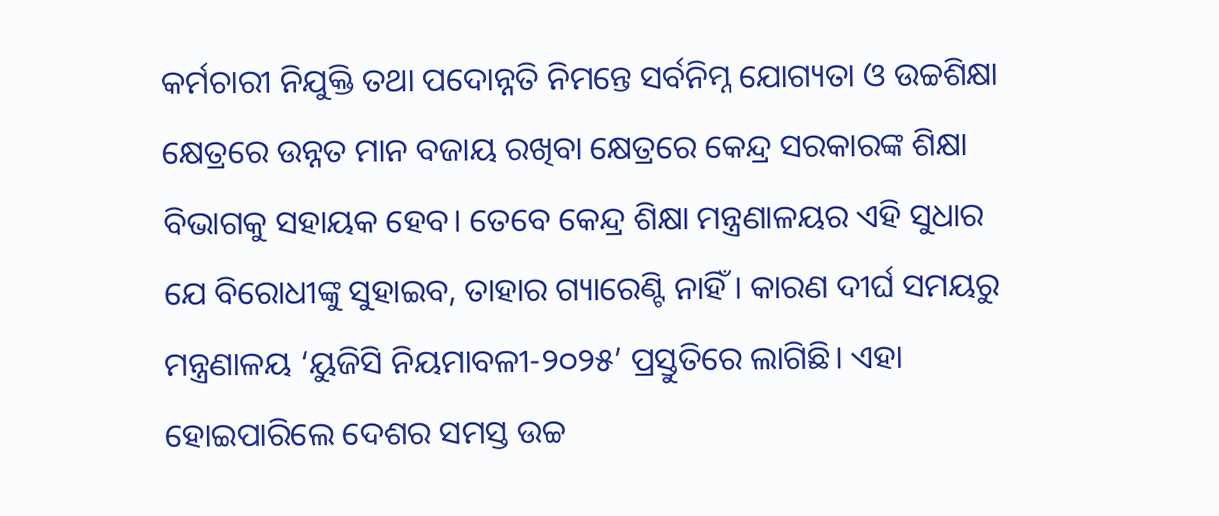କର୍ମଚାରୀ ନିଯୁକ୍ତି ତଥା ପଦୋନ୍ନତି ନିମନ୍ତେ ସର୍ବନିମ୍ନ ଯୋଗ୍ୟତା ଓ ଉଚ୍ଚଶିକ୍ଷା କ୍ଷେତ୍ରରେ ଉନ୍ନତ ମାନ ବଜାୟ ରଖିବା କ୍ଷେତ୍ରରେ କେନ୍ଦ୍ର ସରକାରଙ୍କ ଶିକ୍ଷା ବିଭାଗକୁ ସହାୟକ ହେବ। ତେବେ କେନ୍ଦ୍ର ଶିକ୍ଷା ମନ୍ତ୍ରଣାଳୟର ଏହି ସୁଧାର ଯେ ବିରୋଧୀଙ୍କୁ ସୁହାଇବ, ତାହାର ଗ୍ୟାରେଣ୍ଟି ନାହିଁ। କାରଣ ଦୀର୍ଘ ସମୟରୁ ମନ୍ତ୍ରଣାଳୟ ‘ୟୁଜିସି ନିୟମାବଳୀ-୨୦୨୫’ ପ୍ରସ୍ତୁତିରେ ଲାଗିଛି। ଏହା ହୋଇପାରିଲେ ଦେଶର ସମସ୍ତ ଉଚ୍ଚ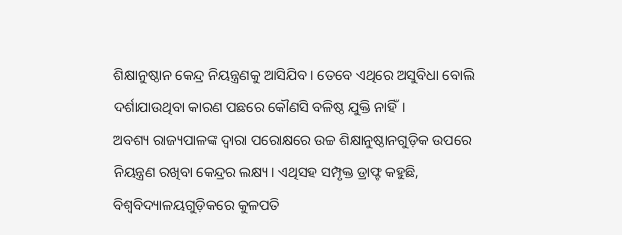ଶିକ୍ଷାନୁଷ୍ଠାନ କେନ୍ଦ୍ର ନିୟନ୍ତ୍ରଣକୁ ଆସିଯିବ। ତେବେ ଏଥିରେ ଅସୁବିଧା ବୋଲି ଦର୍ଶାଯାଉଥିବା କାରଣ ପଛରେ କୌଣସି ବଳିଷ୍ଠ ଯୁକ୍ତି ନାହିଁ।
ଅବଶ୍ୟ ରାଜ୍ୟପାଳଙ୍କ ଦ୍ୱାରା ପରୋକ୍ଷରେ ଉଚ୍ଚ ଶିକ୍ଷାନୁଷ୍ଠାନଗୁଡ଼ିକ ଉପରେ ନିୟନ୍ତ୍ରଣ ରଖିବା କେନ୍ଦ୍ରର ଲକ୍ଷ୍ୟ। ଏଥିସହ ସମ୍ପୃକ୍ତ ଡ୍ରାଫ୍ଟ କହୁଛି, ବିଶ୍ୱବିଦ୍ୟାଳୟଗୁଡ଼ିକରେ କୁଳପତି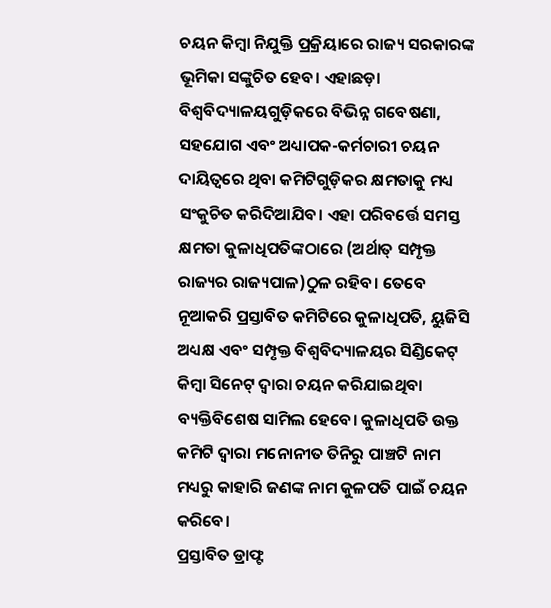ଚୟନ କିମ୍ବା ନିଯୁକ୍ତି ପ୍ରକ୍ରିୟାରେ ରାଜ୍ୟ ସରକାରଙ୍କ ଭୂମିକା ସଙ୍କୁଚିତ ହେବ। ଏହାଛଡ଼ା ବିଶ୍ୱବିଦ୍ୟାଳୟଗୁଡ଼ିକରେ ବିଭିନ୍ନ ଗବେଷଣା, ସହଯୋଗ ଏବଂ ଅଧ୍ୟାପକ-କର୍ମଚାରୀ ଚୟନ ଦାୟିତ୍ୱରେ ଥିବା କମିଟିଗୁଡ଼ିକର କ୍ଷମତାକୁ ମଧ୍ୟ ସଂକୁଚିତ କରିଦିଆଯିବ। ଏହା ପରିବର୍ତ୍ତେ ସମସ୍ତ କ୍ଷମତା କୁଳାଧିପତିଙ୍କଠାରେ (ଅର୍ଥାତ୍‌ ସମ୍ପୃକ୍ତ ରାଜ୍ୟର ରାଜ୍ୟପାଳ)ଠୁଳ ରହିବ। ତେବେ ନୂଆକରି ପ୍ରସ୍ତାବିତ କମିଟିରେ କୁଳାଧିପତି, ୟୁଜିସି ଅଧ୍ୟକ୍ଷ ଏବଂ ସମ୍ପୃକ୍ତ ବିଶ୍ୱବିଦ୍ୟାଳୟର ସିଣ୍ଡିକେଟ୍‌ କିମ୍ବା ସିନେଟ୍‌ ଦ୍ୱାରା ଚୟନ କରିଯାଇଥିବା ବ୍ୟକ୍ତିବିଶେଷ ସାମିଲ ହେବେ। କୁଳାଧିପତି ଉକ୍ତ କମିଟି ଦ୍ୱାରା ମନୋନୀତ ତିନିରୁ ପାଞ୍ଚଟି ନାମ ମଧ୍ୟରୁ କାହାରି ଜଣଙ୍କ ନାମ କୁଳପତି ପାଇଁ ଚୟନ କରିବେ।
ପ୍ରସ୍ତାବିତ ଡ୍ରାଫ୍ଟ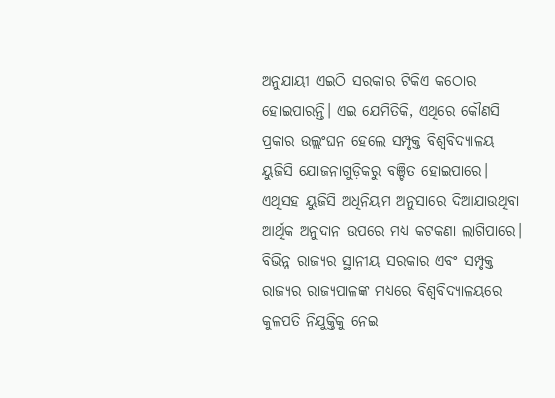ଅନୁଯାୟୀ ଏଇଠି ସରକାର ଟିକିଏ କଠୋର ହୋଇପାରନ୍ତି। ଏଇ ଯେମିତିକି, ଏଥିରେ କୌଣସି ପ୍ରକାର ଉଲ୍ଲଂଘନ ହେଲେ ସମ୍ପୃକ୍ତ ବିଶ୍ୱବିଦ୍ୟାଳୟ ୟୁଜିସି ଯୋଜନାଗୁଡ଼ିକରୁ ବଞ୍ଚିତ ହୋଇପାରେ। ଏଥିସହ ୟୁଜିସି ଅଧିନିୟମ ଅନୁସାରେ ଦିଆଯାଉଥିବା ଆର୍ଥିକ ଅନୁଦାନ ଉପରେ ମଧ୍ୟ କଟକଣା ଲାଗିପାରେ। ବିଭିନ୍ନ ରାଜ୍ୟର ସ୍ଥାନୀୟ ସରକାର ଏବଂ ସମ୍ପୃକ୍ତ ରାଜ୍ୟର ରାଜ୍ୟପାଳଙ୍କ ମଧ୍ୟରେ ବିଶ୍ୱବିଦ୍ୟାଳୟରେ କୁଳପତି ନିଯୁକ୍ତିକୁ ନେଇ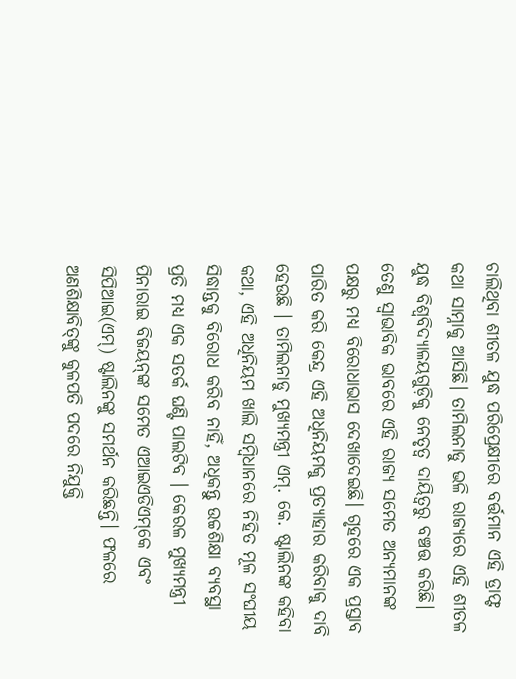ଚାଲିଥିବା ଶୀତଳ ଯୁଦ୍ଧ ପରିପ୍ରେକ୍ଷୀରେ ବର୍ତ୍ତମାନ ଏହି ଡ୍ରାଫ୍ଟ କଥା ସାମ୍ନାକୁ ଆସିଛି। ତାମିଲନାଡୁ ଭଳି ରାଜ୍ୟରେ ଏହି ଶୀତଳ ଯୁଦ୍ଧ ବିଶ୍ୱବିଦ୍ୟାଳୟଗୁଡ଼ିକୁ ନେତୃତ୍ୱ ଦାୟିତ୍ୱରୁ ବଞ୍ଚତ୍ତ କରିଛି। ତେଣୁ ସ୍ବାଭାବିକ ଭାବରେ ଏହି ରାଜ୍ୟ ସମେତ ଅନ୍ୟମାନଙ୍କ ପକ୍ଷରୁ ମଧ୍ୟ ବିରୋଧାଭାସ ଦେଖାଦେଇଛି। ଗୃହରେ ଏକ ପ୍ରସ୍ତାବ ପାରିତ କରି କେନ୍ଦ୍ର ଏହି ଅଧିନିୟମକୁ ପ୍ରତ୍ୟାହାର କରିବାକୁ ଦାବି ହେଉଛି । ତାମିଲନାଡୁ ମୁଖ୍ୟମନ୍ତ୍ରୀ ଏମ୍‌. କେ. ଷ୍ଟାଲିନଙ୍କ କହିବା କଥା, ଏହି ଅଧିନିୟମ ଖାଲି ସମ୍ବିଧାନରେ ନିହିତ ମୂଳ ସଂଘୀୟ ସିଦ୍ଧାନ୍ତକୁ ବିରୋଧ କରିବ ନାହିଁ, ଅଧିକନ୍ତୁ ଉଚ୍ଚଶିକ୍ଷା ବ୍ୟବସ୍ଥା ପ୍ରତି ମଧ୍ୟ ଏକ ସତର୍କ ଘଣ୍ଟି ପାଲଟିବ । କେରଳ ମୁଖ୍ୟମନ୍ତ୍ରୀ ପିନାରାଇ ବିଜୟନ୍‌ଙ୍କ ସମେତ ଏଆଇଏଡିଏମ୍‌କେ ଏବଂ ସିପିଆଇ(ଏମ୍‌) ଷ୍ଟାଲିନଙ୍କୁ ସମର୍ଥନ କରିଛନ୍ତି। ଫଳରେ ଅଣଶିକ୍ଷାବିତ୍‌ଙ୍କୁ କୁଳପତି ପଦରେ ନିଯୁକ୍ତି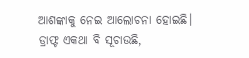ଆଶଙ୍କାକୁ ନେଇ ଆଲୋଚନା ହୋଇଛି। ଡ୍ରାଫ୍ଟ ଏକଥା ବି ସୂଚାଉଛି,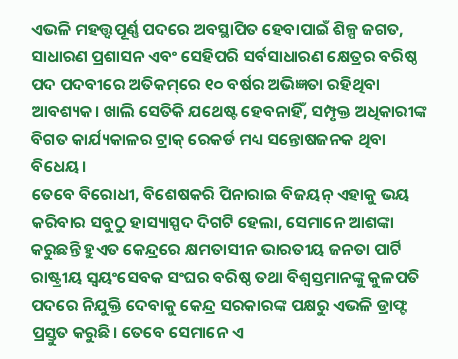ଏଭଳି ମହତ୍ତ୍ୱପୂର୍ଣ୍ଣ ପଦରେ ଅବସ୍ଥାପିତ ହେବାପାଇଁ ଶିଳ୍ପ ଜଗତ, ସାଧାରଣ ପ୍ରଶାସନ ଏବଂ ସେହିପରି ସର୍ବସାଧାରଣ କ୍ଷେତ୍ରର ବରିଷ୍ଠ ପଦ ପଦବୀରେ ଅତିକମ୍‌ରେ ୧୦ ବର୍ଷର ଅଭିଜ୍ଞତା ରହିଥିବା ଆବଶ୍ୟକ। ଖାଲି ସେତିକି ଯଥେଷ୍ଟ ହେବନାହିଁ, ସମ୍ପୃକ୍ତ ଅଧିକାରୀଙ୍କ ବିଗତ କାର୍ଯ୍ୟକାଳର ଟ୍ରାକ୍‌ ରେକର୍ଡ ମଧ୍ୟ ସନ୍ତୋଷଜନକ ଥିବା ବିଧେୟ।
ତେବେ ବିରୋଧୀ, ବିଶେଷକରି ପିନାରାଇ ବିଜୟନ୍‌ ଏହାକୁ ଭୟ କରିବାର ସବୁଠୁ ହାସ୍ୟାସ୍ପଦ ଦିଗଟି ହେଲା, ସେମାନେ ଆଶଙ୍କା କରୁଛନ୍ତି ହୁଏତ କେନ୍ଦ୍ରରେ କ୍ଷମତାସୀନ ଭାରତୀୟ ଜନତା ପାର୍ଟି ରାଷ୍ଟ୍ରୀୟ ସ୍ବୟଂସେବକ ସଂଘର ବରିଷ୍ଠ ତଥା ବିଶ୍ୱସ୍ତମାନଙ୍କୁ କୁଳପତି ପଦରେ ନିଯୁକ୍ତି ଦେବାକୁ କେନ୍ଦ୍ର ସରକାରଙ୍କ ପକ୍ଷରୁ ଏଭଳି ଡ୍ରାଫ୍ଟ ପ୍ରସ୍ତୁତ କରୁଛି। ତେବେ ସେମାନେ ଏ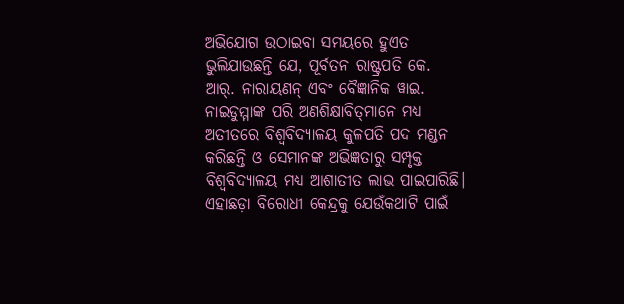ଅଭିଯୋଗ ଉଠାଇବା ସମୟରେ ହୁଏତ ଭୁଲିଯାଉଛନ୍ତି ଯେ, ପୂର୍ବତନ ରାଷ୍ଟ୍ରପତି କେ. ଆର୍‌. ନାରାୟଣନ୍‌ ଏବଂ ବୈଜ୍ଞାନିକ ୱାଇ. ନାଇଡୁମ୍ମାଙ୍କ ପରି ଅଣଶିକ୍ଷାବିତ୍‌ମାନେ ମଧ୍ୟ ଅତୀତରେ ବିଶ୍ୱବିଦ୍ୟାଳୟ କୁଳପତି ପଦ ମଣ୍ଡନ କରିଛନ୍ତି ଓ ସେମାନଙ୍କ ଅଭିଜ୍ଞତାରୁ ସମ୍ପୃକ୍ତ ବିଶ୍ୱବିଦ୍ୟାଳୟ ମଧ୍ୟ ଆଶାତୀତ ଲାଭ ପାଇପାରିଛି।
ଏହାଛଡ଼ା ବିରୋଧୀ କେନ୍ଦ୍ରକୁ ଯେଉଁକଥାଟି ପାଇଁ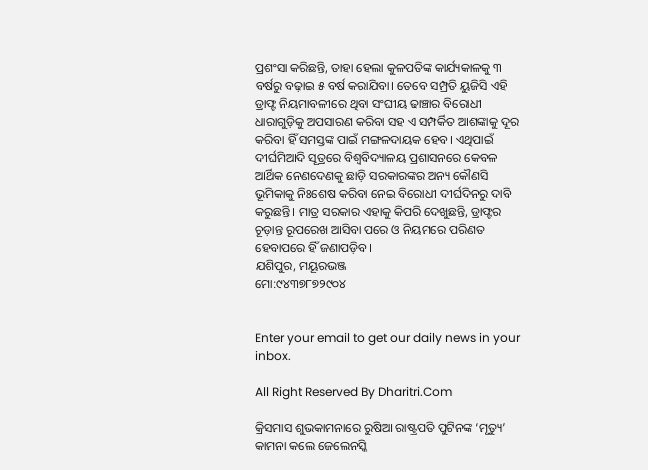ପ୍ରଶଂସା କରିଛନ୍ତି, ତାହା ହେଲା କୁଳପତିଙ୍କ କାର୍ଯ୍ୟକାଳକୁ ୩ ବର୍ଷରୁ ବଢ଼ାଇ ୫ ବର୍ଷ କରାଯିବା। ତେବେ ସମ୍ପ୍ରତି ୟୁଜିସି ଏହି ଡ୍ରାଫ୍ଟ ନିୟମାବଳୀରେ ଥିବା ସଂଘୀୟ ଢାଞ୍ଚାର ବିରୋଧୀ ଧାରାଗୁଡ଼ିକୁ ଅପସାରଣ କରିବା ସହ ଏ ସମ୍ପର୍କିତ ଆଶଙ୍କାକୁ ଦୂର କରିବା ହିଁ ସମସ୍ତଙ୍କ ପାଇଁ ମଙ୍ଗଳଦାୟକ ହେବ। ଏଥିପାଇଁ ଦୀର୍ଘମିଆଦି ସୂତ୍ରରେ ବିଶ୍ୱବିଦ୍ୟାଳୟ ପ୍ରଶାସନରେ କେବଳ ଆର୍ଥିକ ନେଣଦେଣକୁ ଛାଡ଼ି ସରକାରଙ୍କର ଅନ୍ୟ କୌଣସି ଭୂମିକାକୁ ନିଃଶେଷ କରିବା ନେଇ ବିରୋଧୀ ଦୀର୍ଘଦିନରୁ ଦାବି କରୁଛନ୍ତି। ମାତ୍ର ସରକାର ଏହାକୁ କିପରି ଦେଖୁଛନ୍ତି, ଡ୍ରାଫ୍ଟର ଚୂଡ଼ାନ୍ତ ରୂପରେଖ ଆସିବା ପରେ ଓ ନିୟମରେ ପରିଣତ ହେବାପରେ ହିଁ ଜଣାପଡ଼ିବ।
ଯଶିପୁର, ମୟୂରଭଞ୍ଜ
ମୋ:୯୪୩୭୮୭୨୯୦୪


Enter your email to get our daily news in your inbox.

All Right Reserved By Dharitri.Com

କ୍ରିସମାସ ଶୁଭକାମନାରେ ରୁଷିଆ ରାଷ୍ଟ୍ରପତି ପୁଟିନଙ୍କ ‘ମୃତ୍ୟୁ’ କାମନା କଲେ ଜେଲେନସ୍କି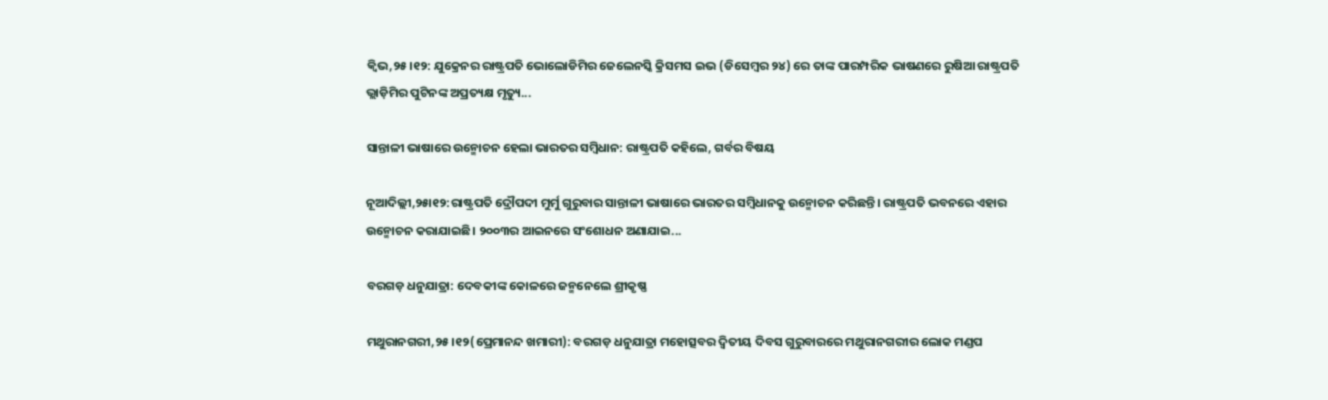କ୍ୱିଭ,୨୫।୧୨: ଯୁକ୍ରେନର ରାଷ୍ଟ୍ରପତି ଭୋଲୋଡିମିର ଜେଲେନସ୍କି କ୍ରିସମସ ଇଭ (ଡିସେମ୍ବର ୨୪) ରେ ତାଙ୍କ ପାରମ୍ପରିକ ଭାଷଣରେ ରୁଷିଆ ରାଷ୍ଟ୍ରପତି ଭ୍ଲାଡ଼ିମିର ପୁଟିନଙ୍କ ଅପ୍ରତ୍ୟକ୍ଷ ମୃତ୍ୟୁ...

ସାନ୍ତାଳୀ ଭାଷାରେ ଉନ୍ମୋଚନ ହେଲା ଭାରତର ସମ୍ବିଧାନ: ରାଷ୍ଟ୍ରପତି କହିଲେ, ଗର୍ବର ବିଷୟ

ନୂଆଦିଲ୍ଲୀ,୨୫ା୧୨:ରାଷ୍ଟ୍ରପତି ଦ୍ରୌପଦୀ ମୁର୍ମୁ ଗୁରୁବାର ସାନ୍ତାଳୀ ଭାଷାରେ ଭାରତର ସମ୍ବିଧାନକୁ ଉନ୍ମୋଚନ କରିଛନ୍ତି। ରାଷ୍ଟ୍ରପତି ଭବନରେ ଏହାର ଉନ୍ମୋଚନ କରାଯାଇଛି। ୨୦୦୩ର ଆଇନରେ ସଂଶୋଧନ ଅଣାଯାଇ...

ବରଗଡ଼ ଧନୁଯାତ୍ରା: ଦେବକୀଙ୍କ କୋଳରେ ଜନ୍ମନେଲେ ଶ୍ରୀକୃଷ୍ଣ

ମଥୁରାନଗରୀ,୨୫।୧୨(ପ୍ରେମାନନ୍ଦ ଖମାରୀ): ବରଗଡ଼ ଧନୁଯାତ୍ରା ମହୋତ୍ସବର ଦ୍ୱିତୀୟ ଦିବସ ଗୁରୁବାରରେ ମଥୁରାନଗରୀର ଲୋକ ମଣ୍ଡପ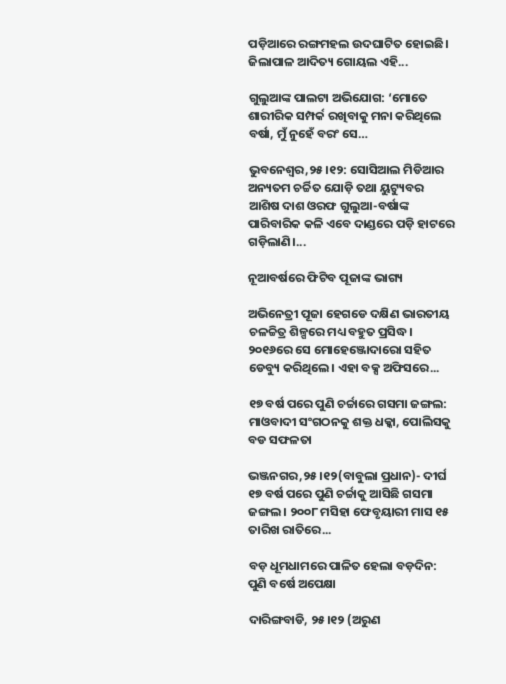ପଡ଼ିଆରେ ରଙ୍ଗମହଲ ଉଦଘାଟିତ ହୋଇଛି। ଜିଲାପାଳ ଆଦିତ୍ୟ ଗୋୟଲ ଏହି...

ଗୁଲୁଆଙ୍କ ପାଲଟା ଅଭିଯୋଗ: ‘ମୋତେ ଶାରୀରିକ ସମ୍ପର୍କ ରଖିବାକୁ ମନା କରିଥିଲେ ବର୍ଷା, ମୁଁ ନୁହେଁ ବରଂ ସେ…

ଭୁବନେଶ୍ୱର,୨୫।୧୨: ସୋସିଆଲ ମିଡିଆର ଅନ୍ୟତମ ଚର୍ଚ୍ଚିତ ଯୋଡ଼ି ତଥା ୟୁଟ୍ୟୁବର ଆଶିଷ ଦାଶ ଓରଫ ଗୁଲୁଆ-ବର୍ଷାଙ୍କ ପାରିବାରିକ କଳି ଏବେ ଦାଣ୍ଡରେ ପଡ଼ି ହାଟରେ ଗଡ଼ିଲାଣି।...

ନୂଆବର୍ଷରେ ଫିଟିବ ପୂଜାଙ୍କ ଭାଗ୍ୟ

ଅଭିନେତ୍ରୀ ପୂଜା ହେଗଡେ ଦକ୍ଷିଣ ଭାରତୀୟ ଚଳଚ୍ଚିତ୍ର ଶିଳ୍ପରେ ମଧ୍ୟ ବହୁତ ପ୍ରସିଦ୍ଧ। ୨୦୧୬ରେ ସେ ମୋହେଞ୍ଜୋଦାରୋ ସହିତ ଡେବ୍ୟୁ କରିଥିଲେ। ଏହା ବକ୍ସ ଅଫିସରେ...

୧୭ ବର୍ଷ ପରେ ପୁଣି ଚର୍ଚ୍ଚାରେ ଗସମା ଜଙ୍ଗଲ: ମାଓବାଦୀ ସଂଗଠନକୁ ଶକ୍ତ ଧକ୍କା, ପୋଲିସକୁ ବଡ ସଫଳତା

ଭଞ୍ଜନଗର,୨୫।୧୨(ବାବୁଲା ପ୍ରଧାନ)- ଦୀର୍ଘ ୧୭ ବର୍ଷ ପରେ ପୁଣି ଚର୍ଚ୍ଚାକୁ ଆସିଛି ଗସମା ଜଙ୍ଗଲ । ୨୦୦୮ ମସିହା ଫେବୃୟାରୀ ମାସ ୧୫ ତାରିଖ ରାତିରେ...

ବଡ଼ ଧୂମଧାମରେ ପାଳିତ ହେଲା ବଡ଼ଦିନ: ପୁଣି ବର୍ଷେ ଅପେକ୍ଷା

ଦାରିଙ୍ଗବାଡି, ୨୫।୧୨ (ଅରୁଣ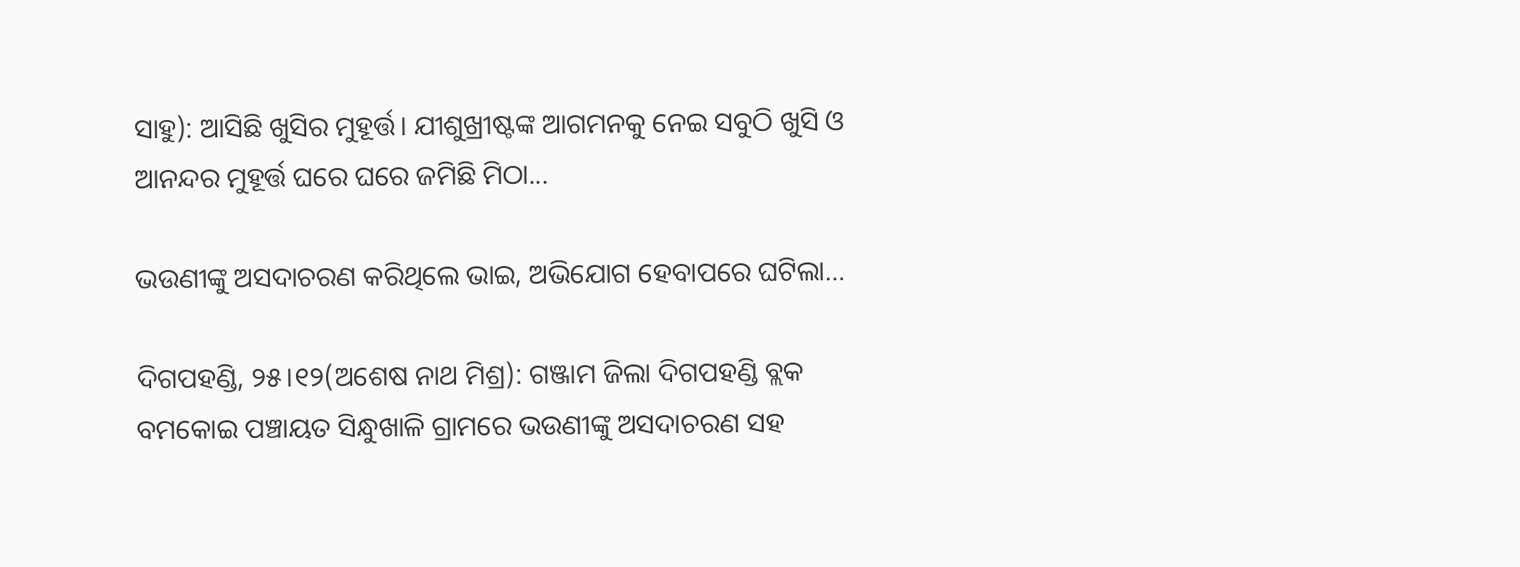ସାହୁ): ଆସିଛି ଖୁସିର ମୁହୂର୍ତ୍ତ। ଯୀଶୁଖ୍ରୀଷ୍ଟଙ୍କ ଆଗମନକୁ ନେଇ ସବୁଠି ଖୁସି ଓ ଆନନ୍ଦର ମୁହୂର୍ତ୍ତ ଘରେ ଘରେ ଜମିଛି ମିଠା...

ଭଉଣୀଙ୍କୁ ଅସଦାଚରଣ କରିଥିଲେ ଭାଇ, ଅଭିଯୋଗ ହେବାପରେ ଘଟିଲା…

ଦିଗପହଣ୍ଡି, ୨୫।୧୨(ଅଶେଷ ନାଥ ମିଶ୍ର): ଗଞ୍ଜାମ ଜିଲା ଦିଗପହଣ୍ଡି ବ୍ଲକ ବମକୋଇ ପଞ୍ଚାୟତ ସିନ୍ଧୁଖାଳି ଗ୍ରାମରେ ଭଉଣୀଙ୍କୁ ଅସଦାଚରଣ ସହ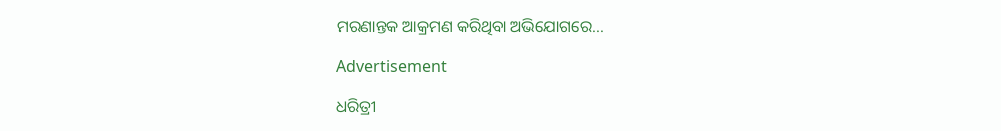ମରଣାନ୍ତକ ଆକ୍ରମଣ କରିଥିବା ଅଭିଯୋଗରେ...

Advertisement

ଧରିତ୍ରୀ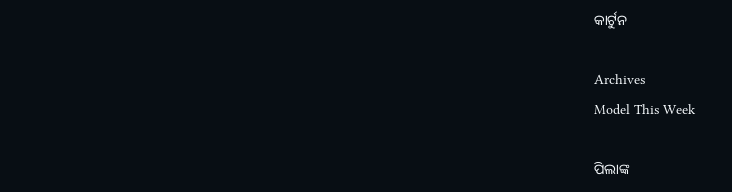କାର୍ଟୁନ

Archives
Model This Week

ପିଲାଙ୍କ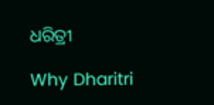ଧରିତ୍ରୀ

Why Dharitri